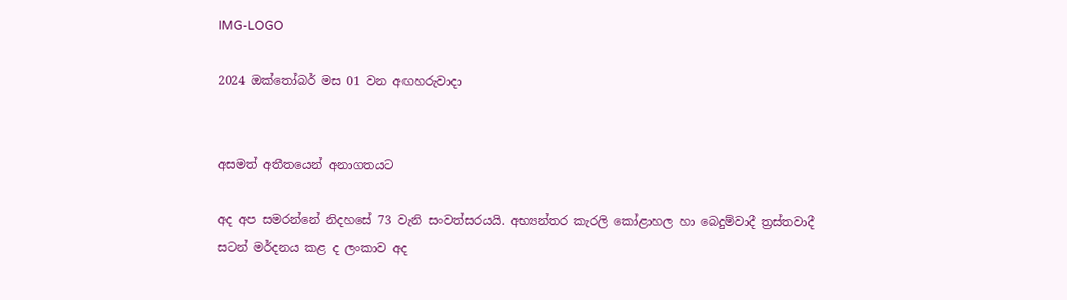IMG-LOGO

2024 ඔක්තෝබර් මස 01 වන අඟහරුවාදා


අසමත් අතීතයෙන් අනාගතයට

අද අප සමරන්නේ නිදහසේ 73 වැනි සංවත්සරයයි. අභ්‍යන්තර කැරලි කෝළාහල හා බෙදුම්වාදී ත්‍රස්තවාදී සටන් මර්දනය කළ ද ලංකාව අද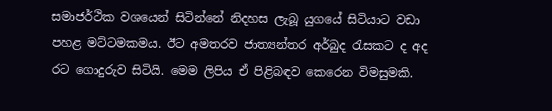සමාජර්ථික වශයෙන් සිටින්නේ නිදහස ලැබූ යුගයේ සිටියාට වඩා පහළ මට්ටමකමය. ඊට අමතරව ජාත්‍යන්තර අර්බුද රැසකට ද අද රට ගොදුරුව සිටියි. මෙම ලිපිය ඒ පිළිබඳව කෙරෙන විමසුමකි.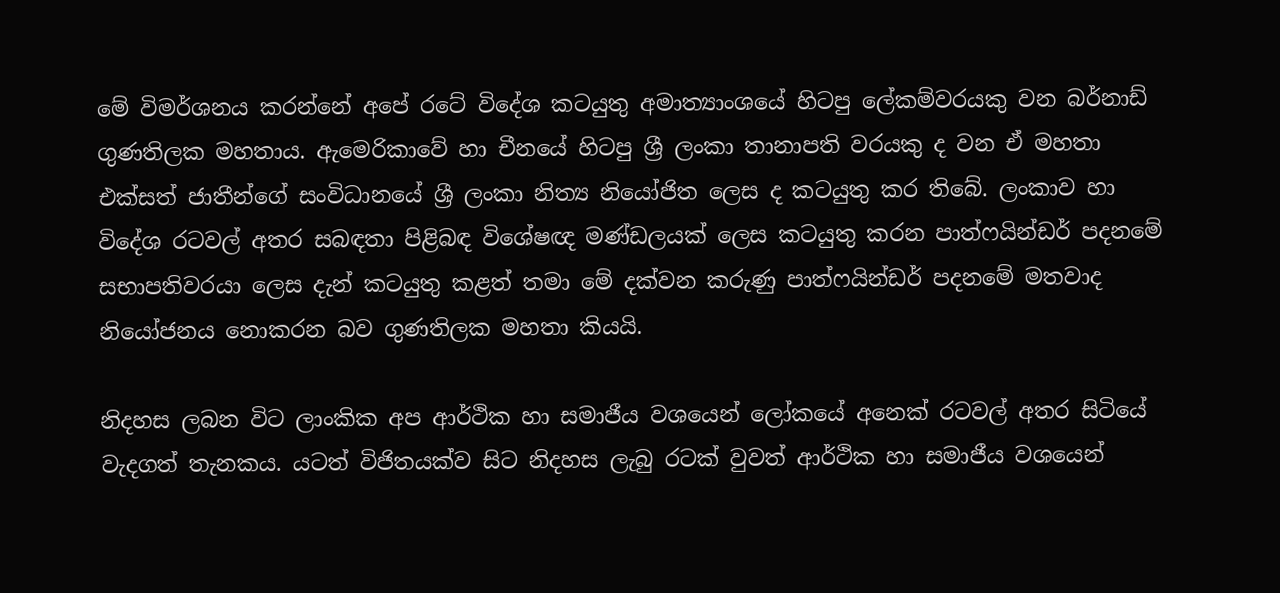මේ විමර්ශනය කරන්නේ අපේ රටේ විදේශ කටයුතු අමාත්‍යාංශයේ හිටපු ලේකම්වරයකු වන බර්නාඩ් ගුණතිලක මහතාය. ඇමෙරිකාවේ හා චීනයේ හිටපු ශ්‍රී ලංකා තානාපති වරයකු ද වන ඒ මහතා එක්සත් ජාතීන්ගේ සංවිධානයේ ශ්‍රී ලංකා නිත්‍ය නියෝජිත ලෙස ද කටයුතු කර තිබේ. ලංකාව හා විදේශ රටවල් අතර සබඳතා පිළිබඳ විශේෂඥ මණ්ඩලයක් ලෙස කටයුතු කරන පාත්ෆයින්ඩර් පදනමේ සභාපතිවරයා ලෙස දැන් කටයුතු කළත් තමා මේ දක්වන කරුණු පාත්ෆයින්ඩර් පදනමේ මතවාද නියෝජනය නොකරන බව ගුණතිලක මහතා කියයි.

නිදහස ලබන විට ලාංකික අප ආර්ථික හා සමාජීය වශයෙන් ලෝකයේ අනෙක් රටවල් අතර සිටියේ වැදගත් තැනකය. යටත් විජිතයක්ව සිට නිදහස ලැබු රටක් වුවත් ආර්ථික හා සමාජීය වශයෙන්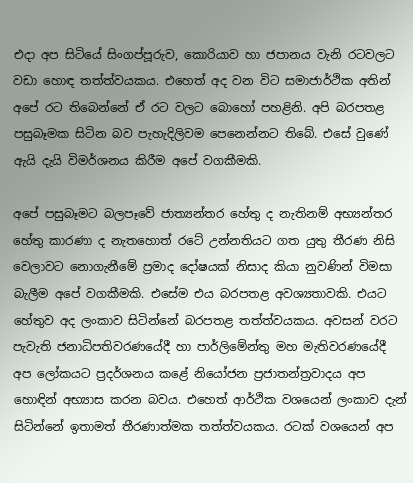එදා අප සිටියේ සිංගප්පූරුව, කොරියාව හා ජපානය වැනි රටවලට වඩා හොඳ තත්ත්වයකය. එහෙත් අද වන විට සමාජාර්ථික අතින් අපේ රට තිබෙන්නේ ඒ රට වලට බොහෝ පහළිනි. අපි බරපතළ පසුබෑමක සිටින බව පැහැදිලිවම පෙනෙන්නට තිබේ. එසේ වුණේ ඇයි දැයි විමර්ශනය කිරීම අපේ වගකීමකි.

අපේ පසුබෑමට බලපෑවේ ජාත්‍යන්තර හේතු ද නැතිනම් අභ්‍යන්තර හේතු කාරණා ද නැතහොත් රටේ උන්නතියට ගත යුතු තීරණ නිසි වෙලාවට නොගැනීමේ ප්‍රමාද දෝෂයක් නිසාද කියා නුවණින් විමසා බැලීම අපේ වගකීමකි. එසේම එය බරපතළ අවශ්‍යතාවකි. එයට හේතුව අද ලංකාව සිටින්නේ බරපතළ තත්ත්වයකය. අවසන් වරට පැවැති ජනාධිපතිවරණයේදී හා පාර්ලිමේන්තු මහ මැතිවරණයේදී අප ලෝකයට ප්‍රදර්ශනය කළේ නියෝජන ප්‍රජාතන්ත්‍රවාදය අප හොඳින් අභ්‍යාස කරන බවය. එහෙත් ආර්ථික වශයෙන් ලංකාව දැන් සිටින්නේ ඉතාමත් තීරණාත්මක තත්ත්වයකය. රටක් වශයෙන් අප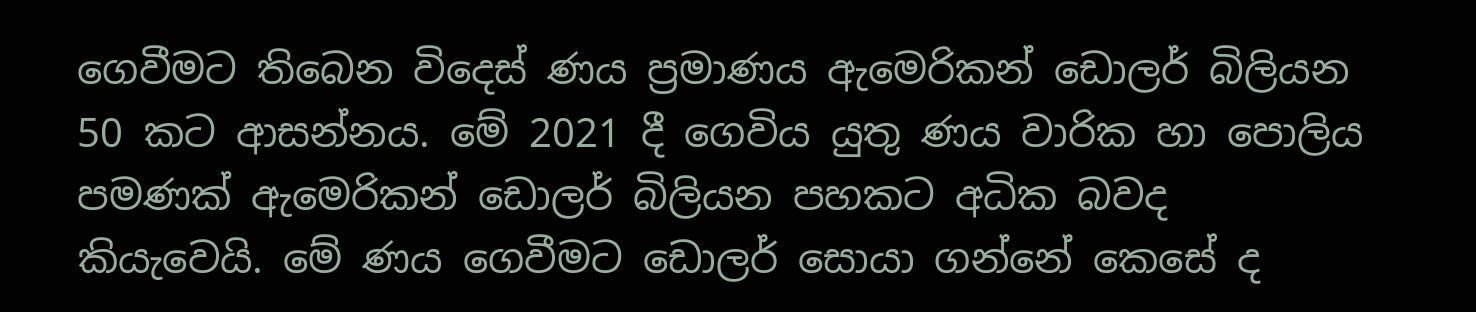ගෙවීමට තිබෙන විදෙස් ණය ප්‍රමාණය ඇමෙරිකන් ඩොලර් බිලියන 50 කට ආසන්නය. මේ 2021 දී ගෙවිය යුතු ණය වාරික හා පොලිය පමණක් ඇමෙරිකන් ඩොලර් බිලියන පහකට අධික බවද කියැවෙයි. මේ ණය ගෙවීමට ඩොලර් සොයා ගන්නේ කෙසේ ද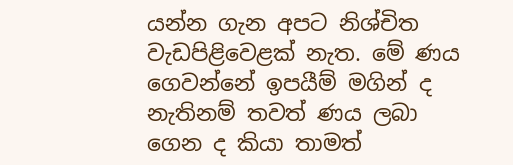යන්න ගැන අපට නිශ්චිත වැඩපිළිවෙළක් නැත. මේ ණය ගෙවන්නේ ඉපයීම් මගින් ද නැතිනම් තවත් ණය ලබා ගෙන ද කියා තාමත්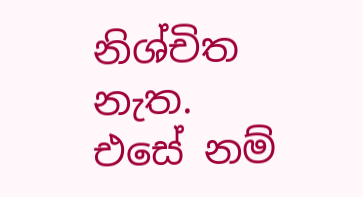නිශ්චිත නැත. එසේ නම්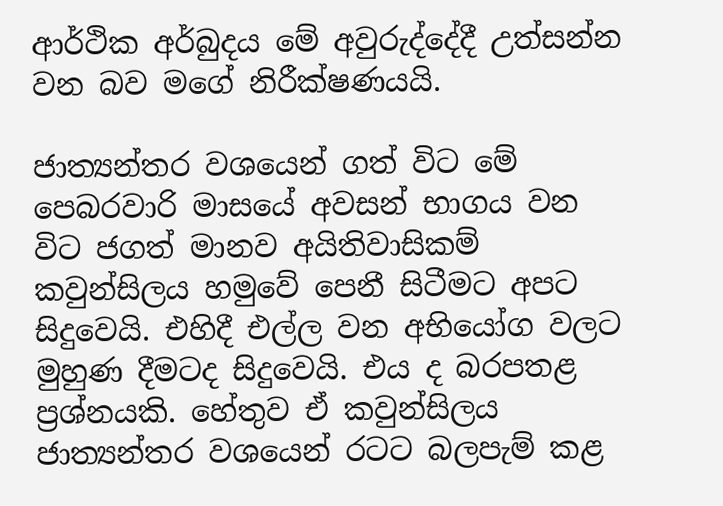ආර්ථික අර්බුදය මේ අවුරුද්දේදී උත්සන්න වන බව මගේ නිරීක්ෂණයයි.

ජාත්‍යන්තර වශයෙන් ගත් විට මේ පෙබරවාරි මාසයේ අවසන් භාගය වන විට ජගත් මානව අයිතිවාසිකම් කවුන්සිලය හමුවේ පෙනී සිටීමට අපට සිදුවෙයි. එහිදී එල්ල වන අභියෝග වලට මුහුණ දීමටද සිදුවෙයි. එය ද බරපතළ ප්‍රශ්නයකි. හේතුව ඒ කවුන්සිලය ජාත්‍යන්තර වශයෙන් රටට බලපැම් කළ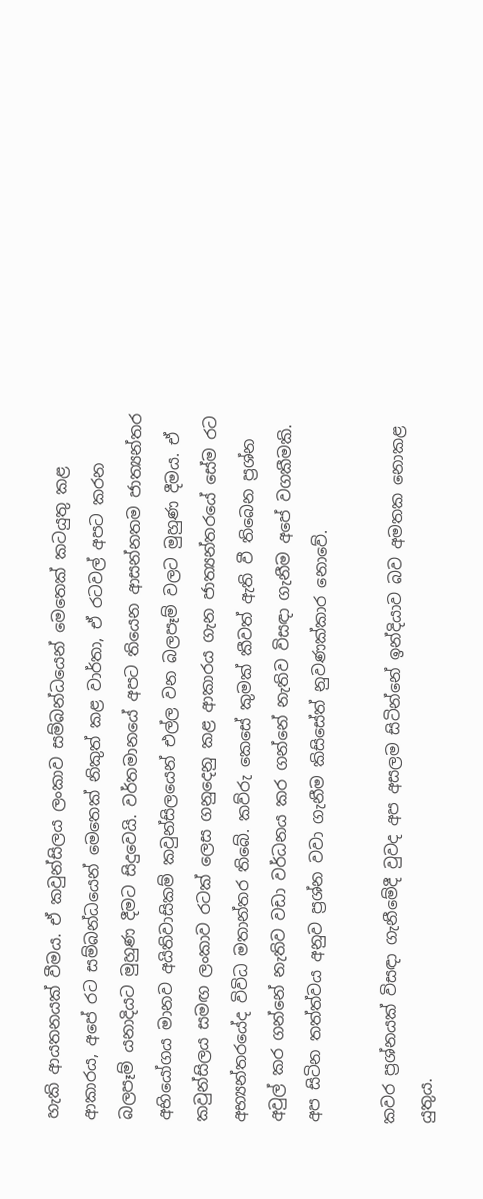හැකි ආයතනයක් වීමය. ඒ කවුන්සිලය ලංකාව සම්බන්ධයෙන් මෙතෙක් කටයුතු කළ ආකාරය, අපේ රට සම්බන්ධයෙන් මෙතෙක් නිකුත් කළ වාර්තා, ඒ රටවල් අපට කරන බලපෑම් යනාදියට මුහුණ දීමට සිදුවෙයි. වර්තමානයේ අපට තියෙන ආසන්නතම ජාත්‍යන්තර අභියෝගය මානව අයිතිවාසිකම් කවුන්සිලයෙන් එල්ල වන බලපෑම් වලට මුහුණ දීමය. ඒ කවුන්සිලය සමඟ ලංකාව රටක් ලෙස ගනුදෙනු කළ ආකාරය ගැන ජාත්‍යන්තරයේ සේම රට අභ්‍යන්තරයේද විවිධ මතාන්තර තිබේ. කව්රු කෙසේ කුමක් කීවත් ඇති වී තිබෙන ප්‍රශ්න අවුල් කර ගන්නේ නැතිව වඩා වර්ධනය කර ගන්නේ නැතිව විසඳා ගැනීම අපේ වගකීමකි. අප සිටින තත්ත්වය අනුව ප්‍රශ්න වවා ගැනීම කිසිසේත් නුවණක්කාර නොවේ.

කවර ප්‍රශ්නයක් විසඳා ගැනීමේදී වුවද අප අසලම සිටින්නේ ඉන්දියාව බව අමතක නොකළ යුතුය.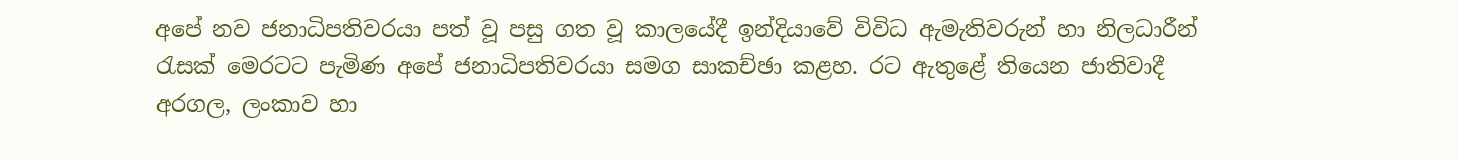අපේ නව ජනාධිපතිවරයා පත් වූ පසු ගත වූ කාලයේදී ඉන්දියාවේ විවිධ ඇමැතිවරුන් හා නිලධාරීන් රැසක් මෙරටට පැමිණ අපේ ජනාධිපතිවරයා සමග සාකච්ඡා කළහ. රට ඇතුළේ තියෙන ජාතිවාදී අරගල, ලංකාව හා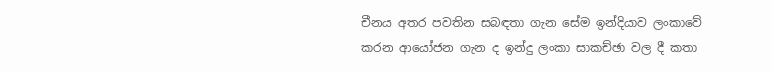චීනය අතර පවතින සබඳතා ගැන සේම ඉන්දියාව ලංකාවේ කරන ආයෝජන ගැන ද ඉන්දු ලංකා සාකච්ඡා වල දී කතා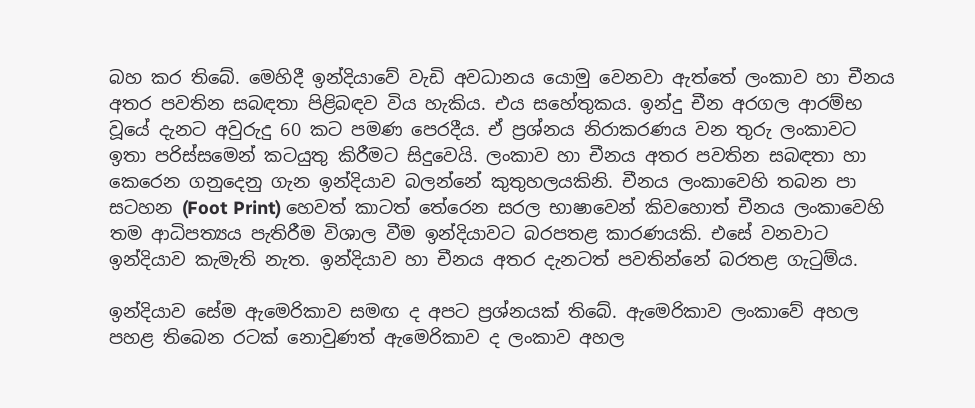බහ කර තිබේ. මෙහිදී ඉන්දියාවේ වැඩි අවධානය යොමු වෙනවා ඇත්තේ ලංකාව හා චීනය අතර පවතින සබඳතා පිළිබඳව විය හැකිය. එය සහේතුකය. ඉන්දු චීන අරගල ආරම්භ වූයේ දැනට අවුරුදු 60 කට පමණ පෙරදීය. ඒ ප්‍රශ්නය නිරාකරණය වන තුරු ලංකාවට ඉතා පරිස්සමෙන් කටයුතු කිරීමට සිදුවෙයි. ලංකාව හා චීනය අතර පවතින සබඳතා හා කෙරෙන ගනුදෙනු ගැන ඉන්දියාව බලන්නේ කුතුහලයකිනි. චීනය ලංකාවෙහි තබන පා සටහන (Foot Print) හෙවත් කාටත් තේරෙන සරල භාෂාවෙන් කිවහොත් චීනය ලංකාවෙහි තම ආධිපත්‍යය පැතිරීම විශාල වීම ඉන්දියාවට බරපතළ කාරණයකි. එසේ වනවාට ඉන්දියාව කැමැති නැත. ඉන්දියාව හා චීනය අතර දැනටත් පවතින්නේ බරතළ ගැටුම්ය.

ඉන්දියාව සේම ඇමෙරිකාව සමඟ ද අපට ප්‍රශ්නයක් තිබේ. ඇමෙරිකාව ලංකාවේ අහල පහළ තිබෙන රටක් නොවුණත් ඇමෙරිකාව ද ලංකාව අහල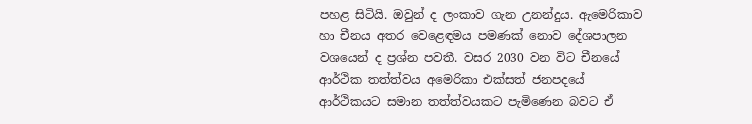පහළ සිටියි. ඔවුන් ද ලංකාව ගැන උනන්දුය. ඇමෙරිකාව හා චීනය අතර වෙළෙඳමය පමණක් නොව දේශපාලන වශයෙන් ද ප්‍රශ්න පවතී. වසර 2030 වන විට චීනයේ ආර්ථික තත්ත්වය අමෙරිකා එක්සත් ජනපදයේ ආර්ථිකයට සමාන තත්ත්වයකට පැමිණෙන බවට ඒ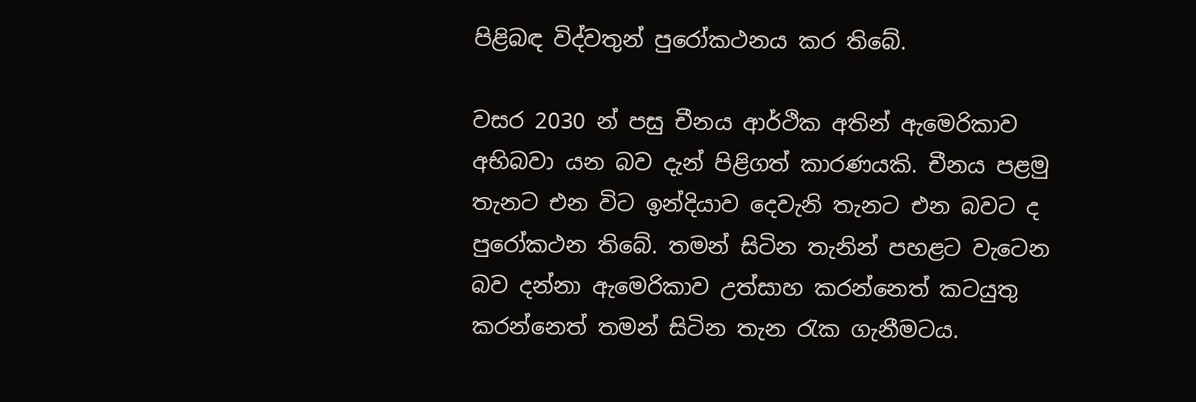පිළිබඳ විද්වතුන් පුරෝකථනය කර තිබේ.

වසර 2030 න් පසු චීනය ආර්ථික අතින් ඇමෙරිකාව අභිබවා යන බව දැන් පිළිගත් කාරණයකි. චීනය පළමු තැනට එන විට ඉන්දියාව දෙවැනි තැනට එන බවට ද පුරෝකථන තිබේ. තමන් සිටින තැනින් පහළට වැටෙන බව දන්නා ඇමෙරිකාව උත්සාහ කරන්නෙත් කටයුතු කරන්නෙත් තමන් සිටින තැන රැක ගැනීමටය.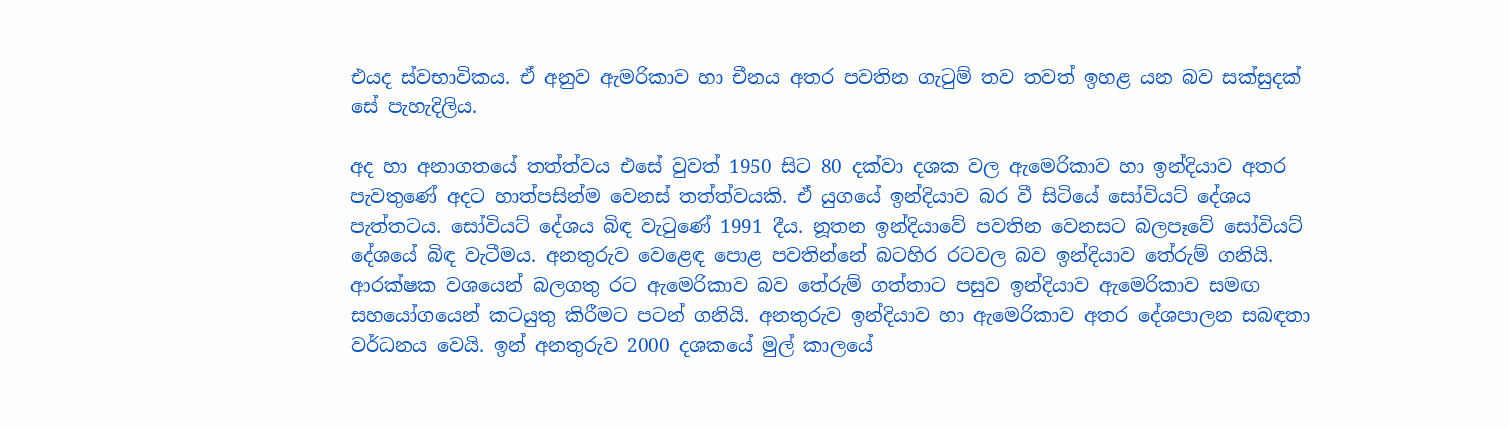එයද ස්වභාවිකය. ඒ අනුව ඇමරිකාව හා චීනය අතර පවතින ගැටුම් තව තවත් ඉහළ යන බව සක්සුදක් සේ පැහැදිලිය.

අද හා අනාගතයේ තත්ත්වය එසේ වුවත් 1950 සිට 80 දක්වා දශක වල ඇමෙරිකාව හා ඉන්දියාව අතර පැවතුණේ අදට හාත්පසින්ම වෙනස් තත්ත්වයකි. ඒ යුගයේ ඉන්දියාව බර වී සිටියේ සෝවියට් දේශය පැත්තටය. සෝවියට් දේශය බිඳ වැටුණේ 1991 දීය. නූතන ඉන්දියාවේ පවතින වෙනසට බලපෑවේ සෝවියට් දේශයේ බිඳ වැටීමය. අනතුරුව වෙළෙඳ පොළ පවතින්නේ බටහිර රටවල බව ඉන්දියාව තේරුම් ගනියි. ආරක්ෂක වශයෙන් බලගතු රට ඇමෙරිකාව බව තේරුම් ගත්තාට පසුව ඉන්දියාව ඇමෙරිකාව සමඟ සහයෝගයෙන් කටයුතු කිරීමට පටන් ගනියි. අනතුරුව ඉන්දියාව හා ඇමෙරිකාව අතර දේශපාලන සබඳතා වර්ධනය වෙයි. ඉන් අනතුරුව 2000 දශකයේ මුල් කාලයේ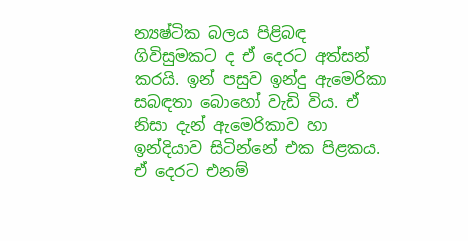න්‍යෂ්ටික බලය පිළිබඳ ගිවිසුමකට ද ඒ දෙරට අත්සන් කරයි. ඉන් පසුව ඉන්දු ඇමෙරිකා සබඳතා බොහෝ වැඩි විය. ඒ නිසා දැන් ඇමෙරිකාව හා ඉන්දියාව සිටින්නේ එක පිළකය. ඒ දෙරට එනම්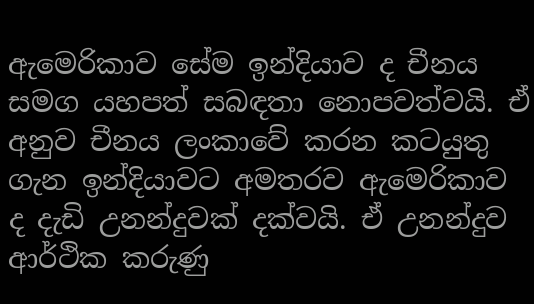ඇමෙරිකාව සේම ඉන්දියාව ද චීනය සමග යහපත් සබඳතා නොපවත්වයි. ඒ අනුව චීනය ලංකාවේ කරන කටයුතු ගැන ඉන්දියාවට අමතරව ඇමෙරිකාව ද දැඩි උනන්දුවක් දක්වයි. ඒ උනන්දුව ආර්ථික කරුණු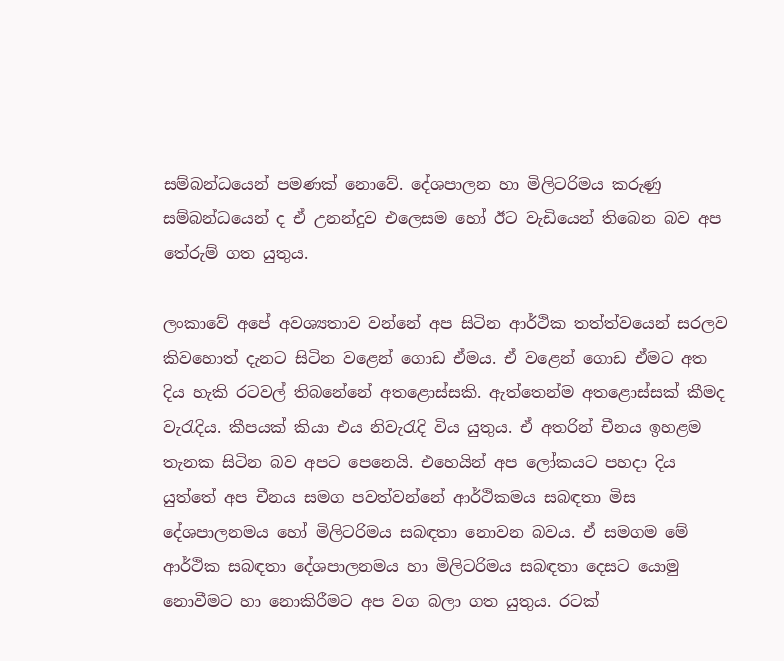සම්බන්ධයෙන් පමණක් නොවේ. දේශපාලන හා මිලිටරිමය කරුණු සම්බන්ධයෙන් ද ඒ උනන්දුව එලෙසම හෝ ඊට වැඩියෙන් තිබෙන බව අප තේරුම් ගත යුතුය.

ලංකාවේ අපේ අවශ්‍යතාව වන්නේ අප සිටින ආර්ථික තත්ත්වයෙන් සරලව කිවහොත් දැනට සිටින වළෙන් ගොඩ ඒමය. ඒ වළෙන් ගොඩ ඒමට අත දිය හැකි රටවල් තිබනේනේ අතළොස්සකි. ඇත්තෙන්ම අතළොස්සක් කීමද වැරැදිය. කීපයක් කියා එය නිවැරැදි විය යුතුය. ඒ අතරින් චීනය ඉහළම තැනක සිටින බව අපට පෙනෙයි. එහෙයින් අප ලෝකයට පහදා දිය යුත්තේ අප චීනය සමග පවත්වන්නේ ආර්ථිකමය සබඳතා මිස දේශපාලනමය හෝ මිලිටරිමය සබඳතා නොවන බවය. ඒ සමගම මේ ආර්ථික සබඳතා දේශපාලනමය හා මිලිටරිමය සබඳතා දෙසට යොමු නොවීමට හා නොකිරීමට අප වග බලා ගත යුතුය. රටක්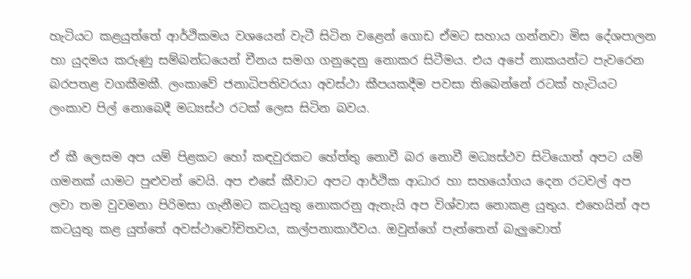හැටියට කළයුත්තේ ආර්ථිකමය වශයෙන් වැටී සිටින වළෙන් ගොඩ ඒමට සහාය ගන්නවා මිස දේශපාලන හා යුදමය කරුණු සම්බන්ධයෙන් චීනය සමග ගනුදෙනු නොකර සිටීමය. එය අපේ නාකයන්ට පැවරෙන බරපතළ වගකීමකී. ලංකාවේ ජනාධිපතිවරයා අවස්ථා කීපයකදීම පවසා තිබෙන්නේ රටක් හැටියට ලංකාව පිල් නොබෙදී මධ්‍යස්ථ රටක් ලෙස සිටින බවය.

ඒ කී ලෙසම අප යම් පිළකට හෝ කඳවුරකට හේත්තු නොවී බර නොවී මධ්‍යස්ථව සිටියොත් අපට යම් ගමනක් යාමට පුළුවන් වෙයි. අප එසේ කීවාට අපට ආර්ථික ආධාර හා සහයෝගය දෙන රටවල් අප ලවා තම වුවමනා පිරිමසා ගැනීමට කටයුතු නොකරනු ඇතැයි අප විශ්වාස නොකළ යුතුය. එහෙයින් අප කටයුතු කළ යුත්තේ අවස්ථාවෝචිතවය, කල්පනාකාරීවය. ඔවුන්ගේ පැත්තෙන් බැලුවොත්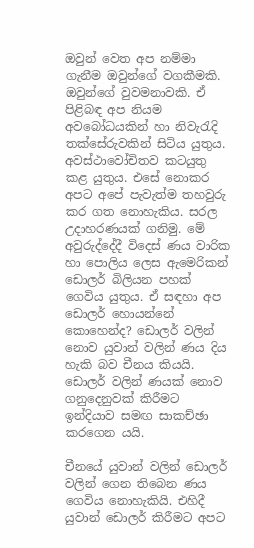ඔවුන් වෙත අප නම්මා ගැනීම ඔවුන්ගේ වගකීමකි. ඔවුන්ගේ වුවමනාවකි. ඒ පිළිබඳ අප නියම අවබෝධයකින් හා නිවැරැදි තක්සේරුවකින් සිටිය යුතුය. අවස්ථාවෝචිතව කටයුතු කළ යුතුය. එසේ නොකර අපට අපේ පැවැත්ම තහවුරු කර ගත නොහැකිය. සරල උදාහරණයක් ගනිමු. මේ අවුරුද්දේදී විදෙස් ණය වාරික හා පොලිය ලෙස ඇමෙරිකන් ඩොලර් බිලියන පහක් ගෙවිය යුතුය. ඒ සඳහා අප ඩොලර් හොයන්නේ කොහෙන්ද? ඩොලර් වලින් නොව යුවාන් වලින් ණය දිය හැකි බව චීනය කියයි. ඩොලර් වලින් ණයක් නොව ගනුදෙනුවක් කිරීමට ඉන්දියාව සමඟ සාකච්ඡා කරගෙන යයි.

චීනයේ යුවාන් වලින් ඩොලර් වලින් ගෙන තිබෙන ණය ගෙවිය නොහැකියි. එහිදී යුවාන් ඩොලර් කිරීමට අපට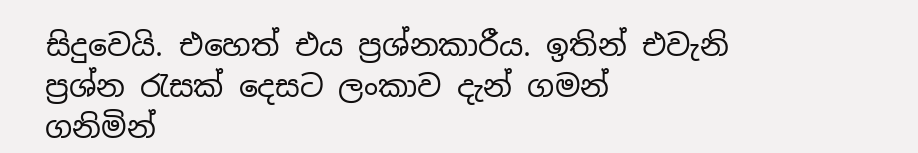සිදුවෙයි. එහෙත් එය ප්‍රශ්නකාරීය. ඉතින් එවැනි ප්‍රශ්න රැසක් දෙසට ලංකාව දැන් ගමන් ගනිමින්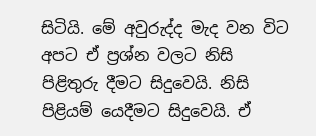සිටියි. මේ අවුරුද්ද මැද වන විට අපට ඒ ප්‍රශ්න වලට නිසි පිළිතුරු දීමට සිදුවෙයි. නිසි පිළියම් යෙදීමට සිදුවෙයි. ඒ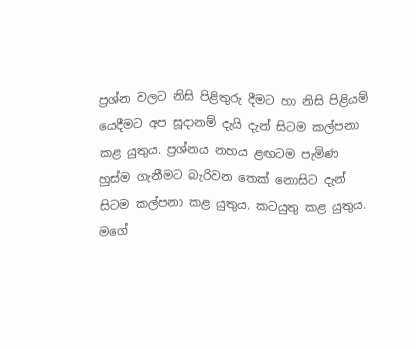ප්‍රශ්න වලට නිසි පිළිතුරු දීමට හා නිසි පිළියම් යෙදීමට අප සූදානම් දැයි දැන් සිටම කල්පනා කළ යුතුය. ප්‍රශ්නය නහය ළඟටම පැමිණ හුස්ම ගැනීමට බැරිවන තෙක් නොසිට දැන් සිටම කල්පනා කළ යුතුය. කටයුතු කළ යුතුය. මගේ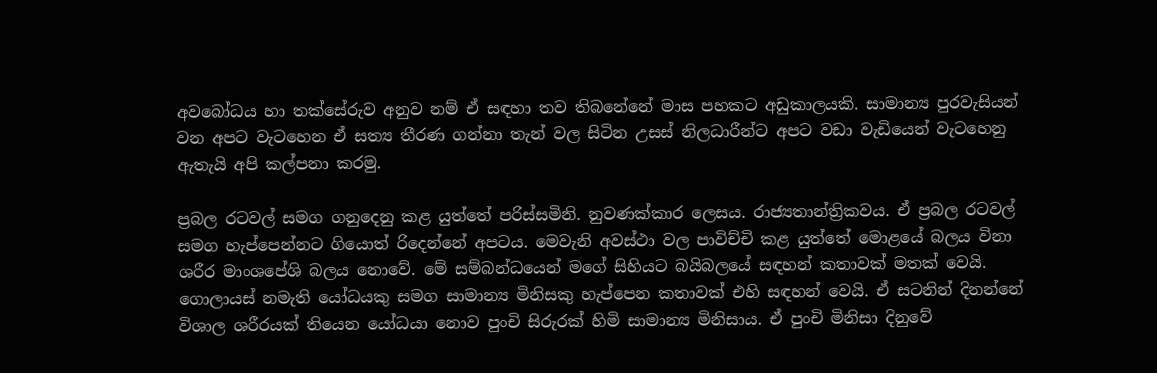අවබෝධය හා තක්සේරුව අනුව නම් ඒ සඳහා තව තිබනේනේ මාස පහකට අඩුකාලයකි. සාමාන්‍ය පුරවැසියන් වන අපට වැටහෙන ඒ සත්‍ය තීරණ ගන්නා තැන් වල සිටින උසස් නිලධාරීන්ට අපට වඩා වැඩියෙන් වැටහෙනු ඇතැයි අපි කල්පනා කරමු.

ප්‍රබල රටවල් සමග ගනුදෙනු කළ යුත්තේ පරිස්සමිනි. නුවණක්කාර ලෙසය. රාජ්‍යතාන්ත්‍රිකවය. ඒ ප්‍රබල රටවල් සමග හැප්පෙන්නට ගියොත් රිදෙන්නේ අපටය. මෙවැනි අවස්ථා වල පාවිච්චි කළ යුත්තේ මොළයේ බලය විනා ශරීර මාංශපේශි බලය නොවේ. මේ සම්බන්ධයෙන් මගේ සිහියට බයිබලයේ සඳහන් කතාවක් මතක් වෙයි. ගොලායස් නමැති යෝධයකු සමග සාමාන්‍ය මිනිසකු හැප්පෙන කතාවක් එහි සඳහන් වෙයි. ඒ සටනින් දිනන්නේ විශාල ශරීරයක් තියෙන යෝධයා නොව පුංචි සිරුරක් හිමි සාමාන්‍ය මිනිසාය. ඒ පුංචි මිනිසා දිනුවේ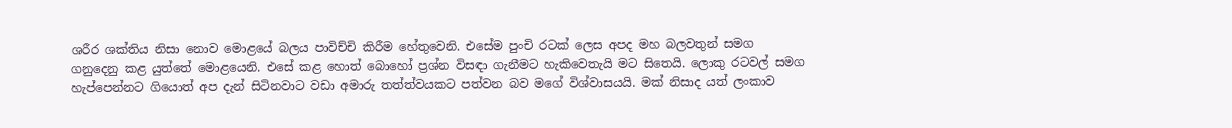ශරීර ශක්තිය නිසා නොව මොළයේ බලය පාවිච්චි කිරීම හේතුවෙනි. එසේම පුංචි රටක් ලෙස අපද මහ බලවතුන් සමග ගනුදෙනු කළ යුත්තේ මොළයෙනි. එසේ කළ හොත් බොහෝ ප්‍රශ්න විසඳා ගැනීමට හැකිවෙතැයි මට සිතෙයි. ලොකු රටවල් සමග හැප්පෙන්නට ගියොත් අප දැන් සිටිනවාට වඩා අමාරු තත්ත්වයකට පත්වන බව මගේ විශ්වාසයයි. මක් නිසාද යත් ලංකාව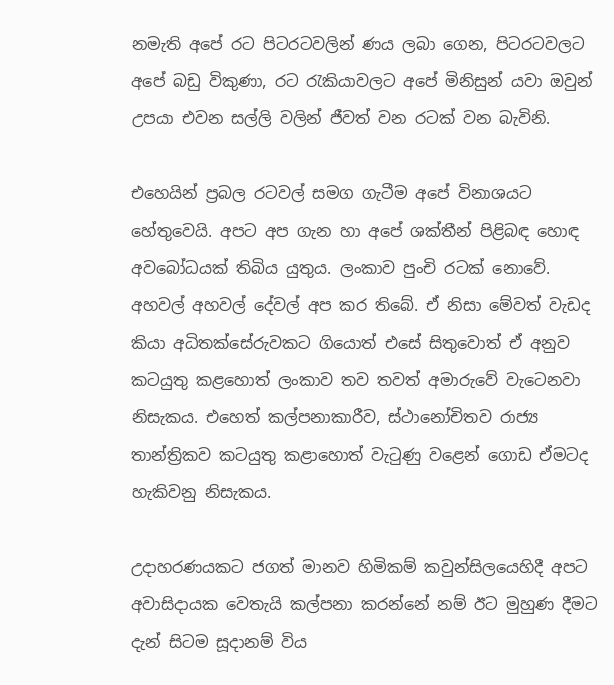නමැති අපේ රට පිටරටවලින් ණය ලබා ගෙන, පිටරටවලට අපේ බඩු විකුණා, රට රැකියාවලට අපේ මිනිසුන් යවා ඔවුන් උපයා එවන සල්ලි වලින් ජීවත් වන රටක් වන බැවිනි.

එහෙයින් ප්‍රබල රටවල් සමග ගැටීම අපේ විනාශයට හේතුවෙයි. අපට අප ගැන හා අපේ ශක්තීන් පිළිබඳ හොඳ අවබෝධයක් තිබිය යුතුය. ලංකාව පුංචි රටක් නොවේ. අහවල් අහවල් දේවල් අප කර තිබේ. ඒ නිසා මේවත් වැඩද කියා අධිතක්සේරුවකට ගියොත් එසේ සිතුවොත් ඒ අනුව කටයුතු කළහොත් ලංකාව තව තවත් අමාරුවේ වැටෙනවා නිසැකය. එහෙත් කල්පනාකාරීව, ස්ථානෝචිතව රාජ්‍ය තාන්ත්‍රිකව කටයුතු කළාහොත් වැටුණු වළෙන් ගොඩ ඒමටද හැකිවනු නිසැකය.

උදාහරණයකට ජගත් මානව හිමිකම් කවුන්සිලයෙහිදී අපට අවාසිදායක වෙතැයි කල්පනා කරන්නේ නම් ඊට මුහුණ දීමට දැන් සිටම සූදානම් විය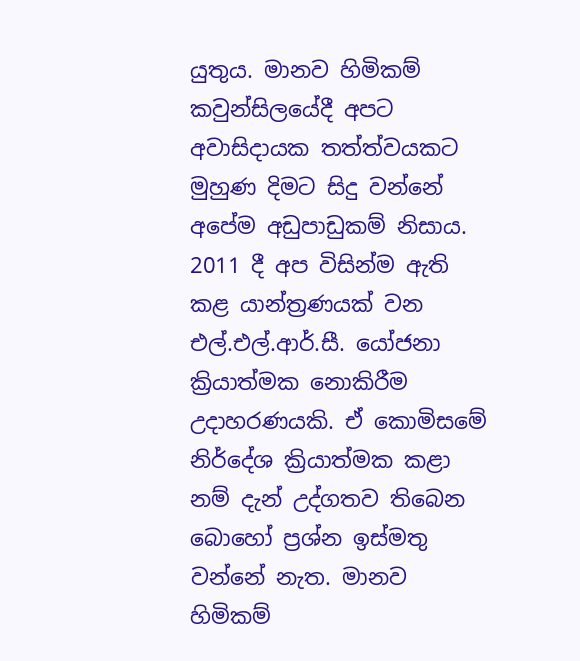යුතුය. මානව හිමිකම් කවුන්සිලයේදී අපට අවාසිදායක තත්ත්වයකට මුහුණ දිමට සිදු වන්නේ අපේම අඩුපාඩුකම් නිසාය. 2011 දී අප විසින්ම ඇති කළ යාන්ත්‍රණයක් වන එල්.එල්.ආර්.සී. යෝජනා ක්‍රියාත්මක නොකිරීම උදාහරණයකි. ඒ කොමිසමේ නිර්දේශ ක්‍රියාත්මක කළා නම් දැන් උද්ගතව තිබෙන බොහෝ ප්‍රශ්න ඉස්මතු වන්නේ නැත. මානව හිමිකම්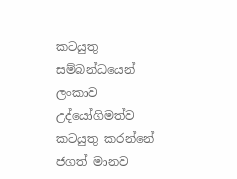කටයුතු සම්බන්ධයෙන් ලංකාව උද්යෝගිමත්ව කටයුතු කරන්නේ ජගත් මානව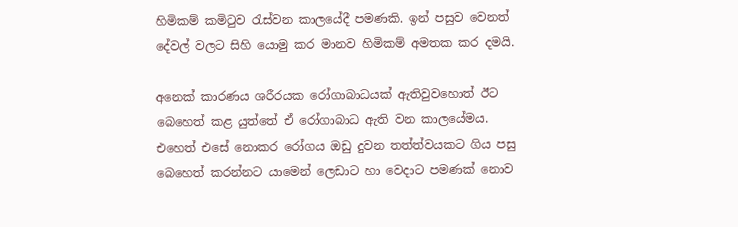හිමිකම් කමිටුව රැස්වන කාලයේදී පමණකි. ඉන් පසුව වෙනත් දේවල් වලට සිහි යොමු කර මානව හිමිකම් අමතක කර දමයි.

අනෙක් කාරණය ශරීරයක රෝගාබාධයක් ඇතිවුවහොත් ඊට බෙහෙත් කළ යුත්තේ ඒ රෝගාබාධ ඇති වන කාලයේමය. එහෙත් එසේ නොකර රෝගය ඔඩු දුවන තත්ත්වයකට ගිය පසු බෙහෙත් කරන්නට යාමෙන් ලෙඩාට හා වෙදාට පමණක් නොව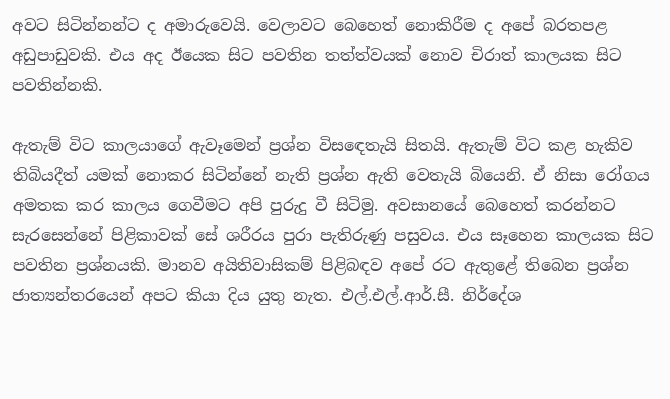අවට සිටින්නන්ට ද අමාරුවෙයි. වෙලාවට බෙහෙත් නොකිරීම ද අපේ බරතපළ අඩුපාඩුවකි. එය අද ඊයෙක සිට පවතින තත්ත්වයක් නොව චිරාත් කාලයක සිට පවතින්නකි.

ඇතැම් විට කාලයාගේ ඇවෑමෙන් ප්‍රශ්න විසඳෙතැයි සිතයි. ඇතැම් විට කළ හැකිව තිබියදීත් යමක් නොකර සිටින්නේ නැති ප්‍රශ්න ඇති වෙතැයි බියෙනි. ඒ නිසා රෝගය අමතක කර කාලය ගෙවීමට අපි පුරුදු වී සිටිමු. අවසානයේ බෙහෙත් කරන්නට සැරසෙන්නේ පිළිකාවක් සේ ශරීරය පුරා පැතිරුණු පසුවය. එය සෑහෙන කාලයක සිට පවතින ප්‍රශ්නයකි. මානව අයිතිවාසිකම් පිළිබඳව අපේ රට ඇතුළේ තිබෙන ප්‍රශ්න ජාත්‍යන්තරයෙන් අපට කියා දිය යුතු නැත. එල්.එල්.ආර්.සී. නිර්දේශ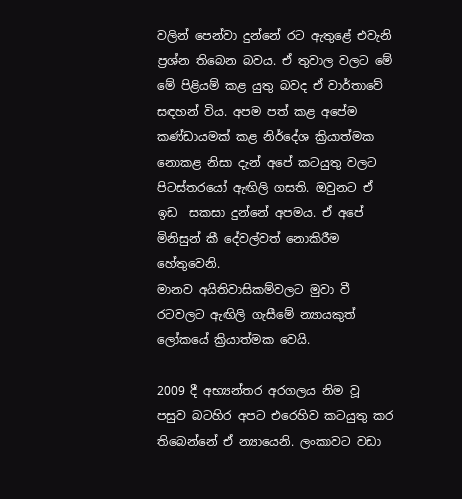වලින් පෙන්වා දුන්නේ රට ඇතුළේ එවැනි ප්‍රශ්න තිබෙන බවය. ඒ තුවාල වලට මේ මේ පිළියම් කළ යුතු බවද ඒ වාර්තාවේ සඳහන් විය. අපම පත් කළ අපේම කණ්ඩායමක් කළ නිර්දේශ ක්‍රියාත්මක නොකළ නිසා දැන් අපේ කටයුතු වලට පිටස්තරයෝ ඇඟිලි ගසති. ඔවුනට ඒ ඉඩ  සකසා දුන්නේ අපමය. ඒ අපේ මිනිසුන් කී දේවල්වත් නොකිරීම හේතුවෙනි.
මානව අයිතිවාසිකම්වලට මුවා වී රටවලට ඇඟිලි ගැසීමේ න්‍යායකුත් ලෝකයේ ක්‍රියාත්මක වෙයි.

2009 දී අභ්‍යන්තර අරගලය නිම වූ පසුව බටහිර අපට එරෙහිව කටයුතු කර තිබෙන්නේ ඒ න්‍යායෙනි. ලංකාවට වඩා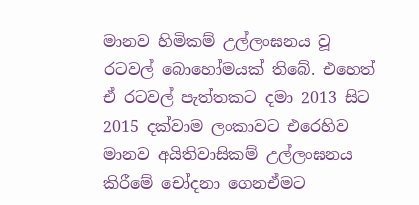මානව හිමිකම් උල්ලංඝනය වූ රටවල් බොහෝමයක් තිබේ. එහෙත් ඒ රටවල් පැත්තකට දමා 2013 සිට 2015 දක්වාම ලංකාවට එරෙහිව මානව අයිතිවාසිකම් උල්ලංඝනය කිරීමේ චෝදනා ගෙනඒමට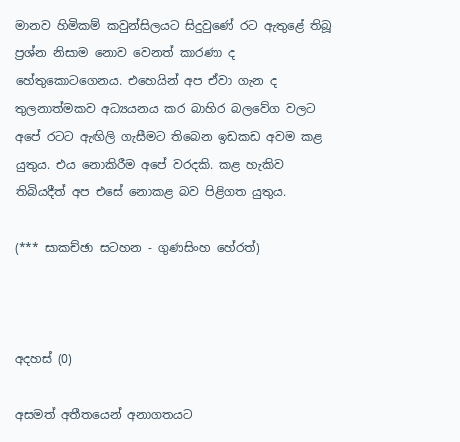මානව හිමිකම් කවුන්සිලයට සිදුවුණේ රට ඇතුළේ තිබූ ප්‍රශ්න නිසාම නොව වෙනත් කාරණා ද හේතුකොටගෙනය. එහෙයින් අප ඒවා ගැන ද තුලනාත්මකව අධ්‍යයනය කර බාහිර බලවේග වලට අපේ රටට ඇඟිලි ගැසීමට තිබෙන ඉඩකඩ අවම කළ යුතුය. එය නොකිරීම අපේ වරදකි. කළ හැකිව තිබියදීත් අප එසේ නොකළ බව පිළිගත යුතුය.

(*** සාකච්ඡා සටහන - ගුණසිංහ හේරත්)



අදහස් (0)

අසමත් අතීතයෙන් අනාගතයට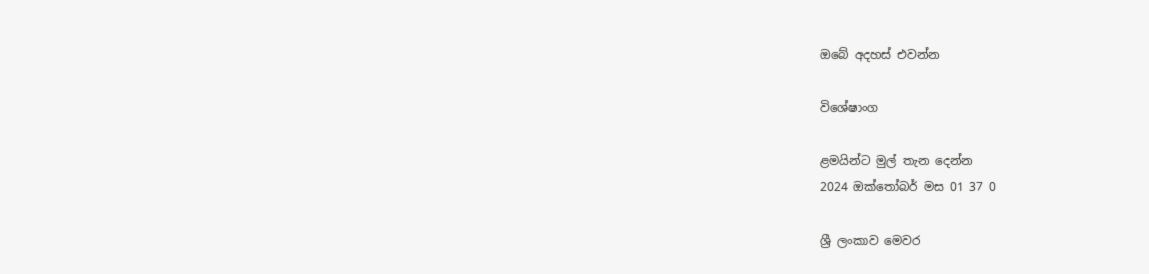ඔබේ අදහස් එවන්න

විශේෂාංග

ළමයින්ට මුල් තැන දෙන්න
2024 ඔක්තෝබර් මස 01 37 0

ශ්‍රී ලංකාව මෙවර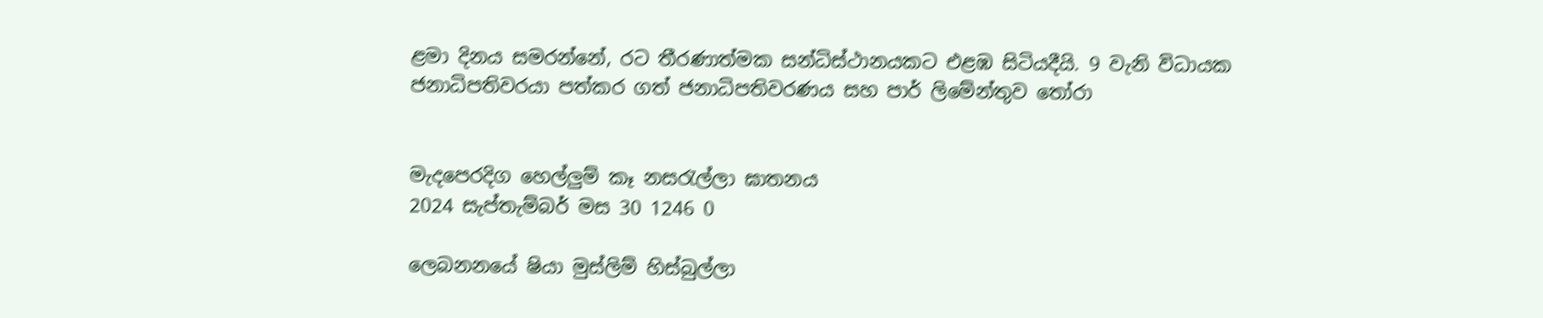ළමා දිනය සමරන්නේ, රට තීරණාත්මක සන්ධිස්ථානයකට එළඹ සිටියදීයි. 9 වැනි විධායක ජනාධිපතිවරයා පත්කර ගත් ජනාධිපතිවරණය සහ පාර් ලිමේන්තුව තෝරා


මැදපෙරදිග හෙල්ලුම් කෑ නසරැල්ලා ඝාතනය
2024 සැප්තැම්බර් මස 30 1246 0

ලෙබනනයේ ෂියා මුස්ලිම් හිස්බුල්ලා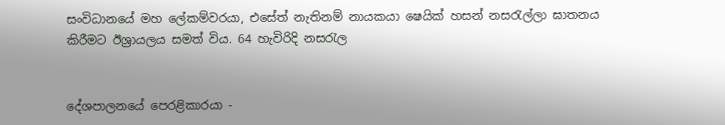සංවිධානයේ මහ ලේකම්වරයා, එසේත් නැතිනම් නායකයා ෂෙයික් හසන් නසරැල්ලා ඝාතනය කිරීමට ඊශ්‍රායලය සමත් විය. 64 හැවිරිදි නසරැල


දේශපාලනයේ පෙරළිකාරයා -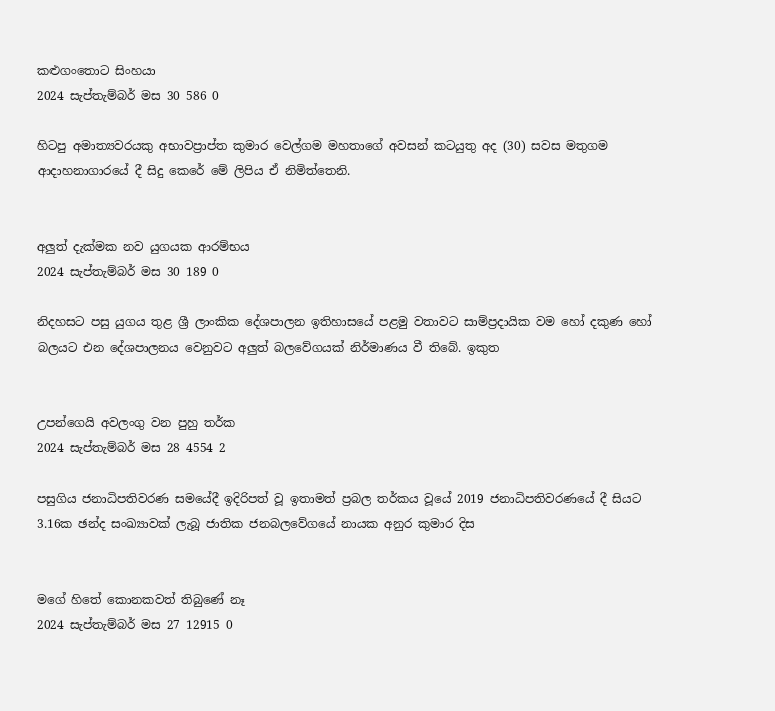කළුගංතොට සිංහයා
2024 සැප්තැම්බර් මස 30 586 0

හිටපු අමාත්‍යවරයකු අභාවප්‍රාප්ත කුමාර වෙල්ගම මහතාගේ අවසන් කටයුතු අද (30) සවස මතුගම ආදාහනාගාරයේ දී සිදු කෙරේ මේ ලිපිය ඒ නිමිත්තෙනි.


අලුත් දැක්මක නව යුගයක ආරම්භය
2024 සැප්තැම්බර් මස 30 189 0

නිදහසට පසු යුගය තුළ ශ්‍රී ලාංකික දේශපාලන ඉතිහාසයේ පළමු වතාවට සාම්ප්‍රදායික වම හෝ දකුණ හෝ බලයට එන දේශපාලනය වෙනුවට අලුත් බලවේගයක් නිර්මාණය වී තිබේ. ඉකුත


උපන්ගෙයි අවලංගු වන පුහු තර්ක
2024 සැප්තැම්බර් මස 28 4554 2

පසුගිය ජනාධිපතිවරණ සමයේදී ඉදිරිපත් වූ ඉතාමත් ප්‍රබල තර්කය වූයේ 2019 ජනාධිපතිවරණයේ දී සියට 3.16ක ඡන්ද සංඛ්‍යාවක් ලැබූ ජාතික ජනබලවේගයේ නායක අනුර කුමාර දිස


මගේ හිතේ කොනකවත් තිබුණේ නෑ
2024 සැප්තැම්බර් මස 27 12915 0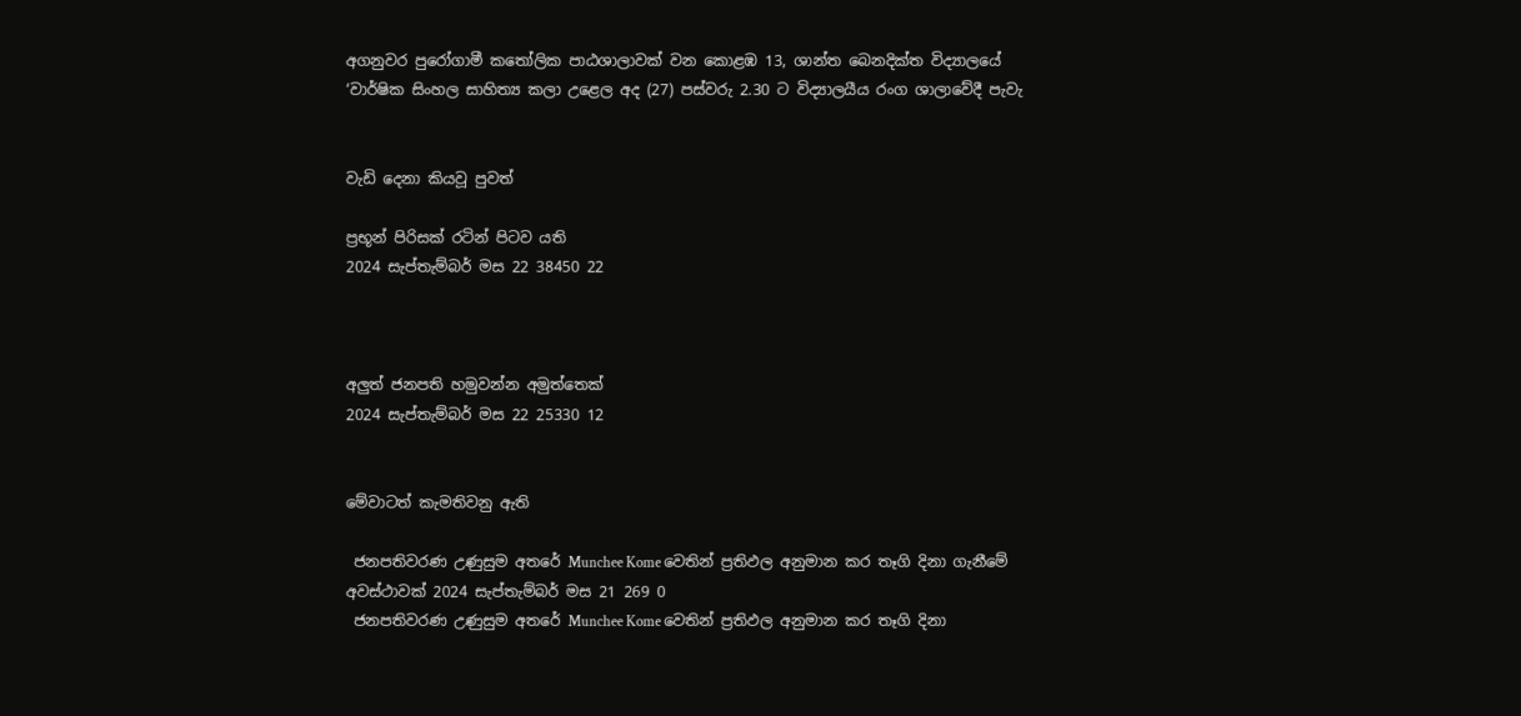අගනුවර පුරෝගාමී කතෝලික පාඨශාලාවක් වන කොළඹ 13, ශාන්ත බෙනදික්ත විද්‍යාලයේ ‘වාර්ෂික සිංහල සාහිත්‍ය කලා උළෙල අද (27) පස්වරු 2.30 ට විද්‍යාලයීය රංග ශාලාවේදී පැවැ


වැඩි දෙනා කියවූ පුවත්

ප්‍රභූන් පිරිසක් රටින් පිටව යති
2024 සැප්තැම්බර් මස 22 38450 22



අලුත් ජනපති හමුවන්න අමුත්තෙක්
2024 සැප්තැම්බර් මස 22 25330 12


මේවාටත් කැමතිවනු ඇති

 ජනපතිවරණ උණුසුම අතරේ Munchee Kome වෙතින් ප්‍රතිඵල අනුමාන කර තෑගි දිනා ගැනීමේ අවස්ථාවක් 2024 සැප්තැම්බර් මස 21 269 0
 ජනපතිවරණ උණුසුම අතරේ Munchee Kome වෙතින් ප්‍රතිඵල අනුමාන කර තෑගි දිනා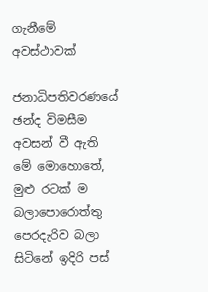ගැනීමේ අවස්ථාවක්

ජනාධිපතිවරණයේ ඡන්ද විමසීම අවසන් වී ඇති මේ මොහොතේ, මුළු රටක් ම බලාපොරොත්තු පෙරදැරිව බලා සිටිනේ ඉදිරි පස්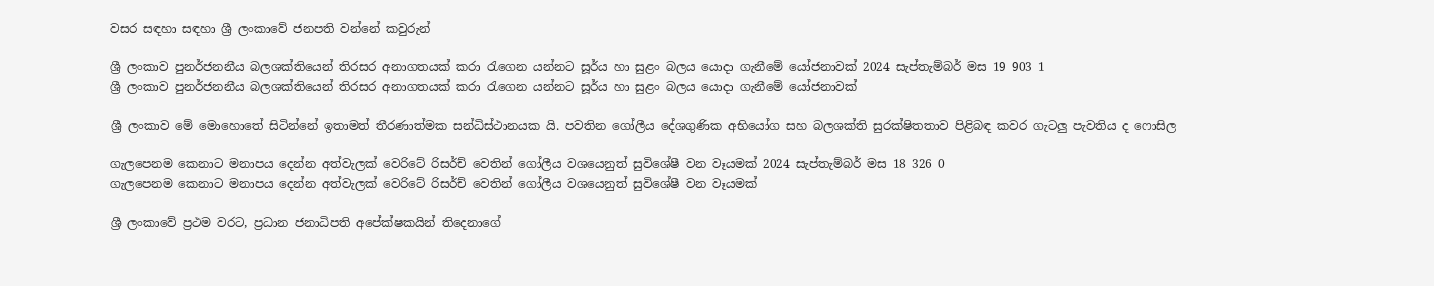වසර සඳහා සඳහා ශ්‍රී ලංකාවේ ජනපති වන්නේ කවුරුන්

ශ්‍රී ලංකාව පුනර්ජනනීය බලශක්තියෙන් තිරසර අනාගතයක් කරා රැගෙන යන්නට සූර්ය හා සුළං බලය යොදා ගැනීමේ යෝජනාවක් 2024 සැප්තැම්බර් මස 19 903 1
ශ්‍රී ලංකාව පුනර්ජනනීය බලශක්තියෙන් තිරසර අනාගතයක් කරා රැගෙන යන්නට සූර්ය හා සුළං බලය යොදා ගැනීමේ යෝජනාවක්

ශ්‍රී ලංකාව මේ මොහොතේ සිටින්නේ ඉතාමත් තීරණාත්මක සන්ධිස්ථානයක යි. පවතින ගෝලීය දේශගුණික අභියෝග සහ බලශක්ති සුරක්ෂිතතාව පිළිබඳ කවර ගැටලු පැවතිය ද ෆොසිල

ගැලපෙනම කෙනාට මනාපය දෙන්න අත්වැලක් වෙරිටේ රිසර්ච් වෙතින් ගෝලීය වශයෙනුත් සුවිශේෂී වන වෑයමක් 2024 සැප්තැම්බර් මස 18 326 0
ගැලපෙනම කෙනාට මනාපය දෙන්න අත්වැලක් වෙරිටේ රිසර්ච් වෙතින් ගෝලීය වශයෙනුත් සුවිශේෂී වන වෑයමක්

ශ්‍රී ලංකාවේ ප්‍රථම වරට, ප්‍රධාන ජනාධිපති අපේක්ෂකයින් තිදෙනාගේ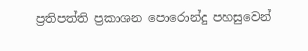ප්‍රතිපත්ති ප්‍රකාශන පොරොන්දු පහසුවෙන්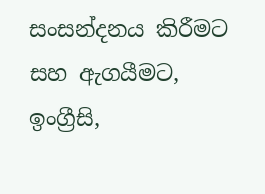සංසන්දනය කිරීමට සහ ඇගයීමට, ඉංග්‍රීසි,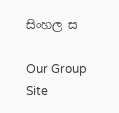සිංහල ස

Our Group Site